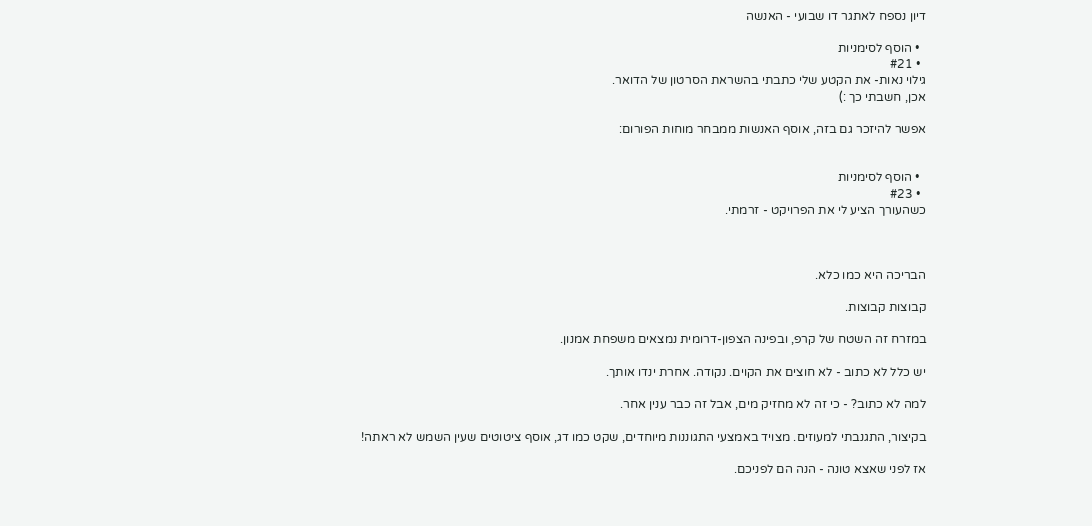דיון נספח לאתגר דו שבועי - האנשה

  • הוסף לסימניות
  • #21
גילוי נאות- את הקטע שלי כתבתי בהשראת הסרטון של הדואר.
אכן, חשבתי כך :)

אפשר להיזכר גם בזה, אוסף האנשות ממבחר מוחות הפורום:


  • הוסף לסימניות
  • #23
כשהעורך הציע לי את הפרויקט - זרמתי.



הבריכה היא כמו כלא.

קבוצות קבוצות.

במזרח זה השטח של קרפ, ובפינה הצפון-דרומית נמצאים משפחת אמנון.

יש כלל לא כתוב - לא חוצים את הקוים. נקודה. אחרת ינדו אותך.

למה לא כתוב? - כי זה לא מחזיק מים, אבל זה כבר ענין אחר.

בקיצור, התגנבתי למעוזים. מצויד באמצעי התגוננות מיוחדים, שקט כמו דג, אוסף ציטוטים שעין השמש לא ראתה!

אז לפני שאצא טונה - הנה הם לפניכם.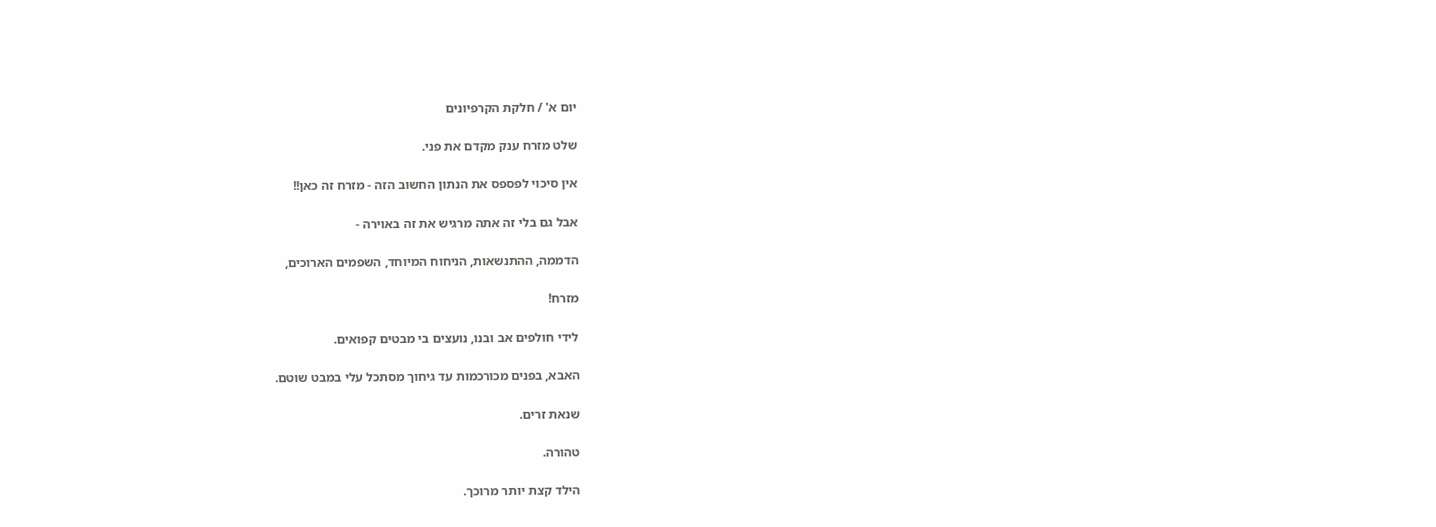יום א' / חלקת הקרפיונים

שלט מזרח ענק מקדם את פני.

אין סיכוי לפספס את הנתון החשוב הזה - מזרח זה כאן!!

אבל גם בלי זה אתה מרגיש את זה באוירה -

הדממה, ההתנשאות, הניחוח המיוחד, השפמים הארוכים,

מזרח!

לידי חולפים אב ובנו, נועצים בי מבטים קפואים.

האבא, בפנים מכורכמות עד גיחוך מסתכל עלי במבט שוטם.

שנאת זרים.

טהורה.

הילד קצת יותר מרוכך.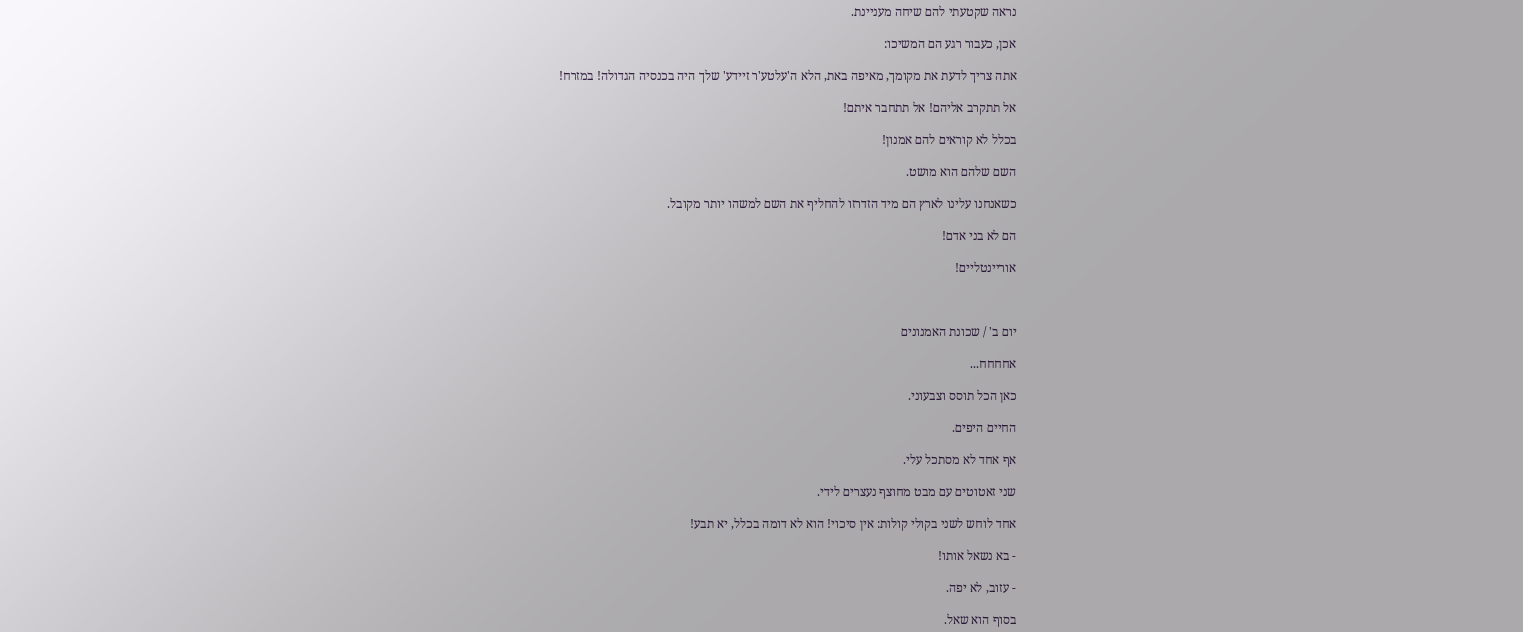נראה שקטעתי להם שיחה מעניינת.

אכן, כעבור רגע הם המשיכו:

אתה צריך לדעת את מקומך, מאיפה באת, הלא ה'עלטע'ר זיידע' שלך היה בכנסיה הגדולה! במזרח!

אל תתקרב אליהם! אל תתחבר איתם!

בכלל לא קוראים להם אמנון!

השם שלהם הוא מושט.

כשאנחנו עלינו לארץ הם מיד הזדרזו להחליף את השם למשהו יותר מקובל.

הם לא בני אדם!

אוריינטליים!



יום ב' / שכונת האמנונים

אחחחח...

כאן הכל תוסס וצבעוני.

החיים היפים.

אף אחד לא מסתכל עלי.

שני זאטוטים עם מבט מחוצף נעצרים לידי.

אחד לוחש לשני בקולי קולות: אין סיכוי! הוא לא דומה בכלל, יא תבע!

- בא נשאל אותו!

- עזוב, לא יפה.

בסוף הוא שאל.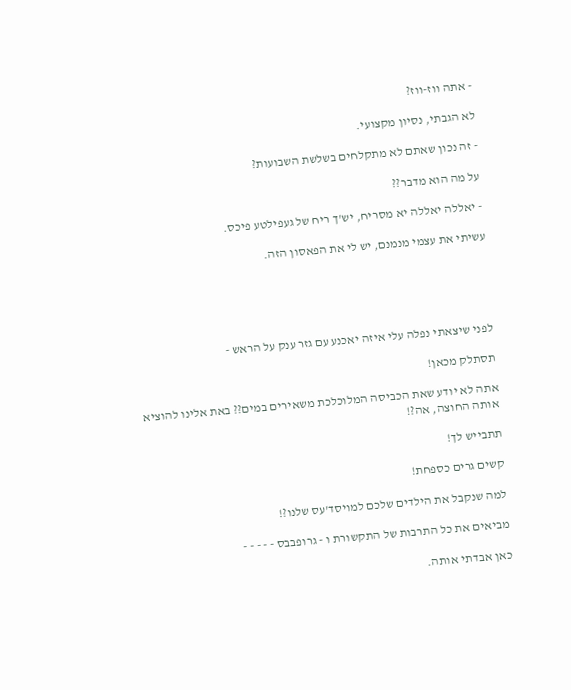- אתה ווז-ווז?

לא הגבתי, נסיון מקצועי.

- זה נכון שאתם לא מתקלחים בשלשת השבועות?

על מה הוא מדבר??

- יאללה יאללה יא מסריח, יש'ך ריח של געפילטע פיכס.

עשיתי את עצמי מנמנם, יש לי את הפאסון הזה.





לפני שיצאתי נפלה עלי איזה יאכנע עם גזר ענק על הראש -

תסתלק מכאן!

אתה לא יודע שאת הכביסה המלוכלכת משאירים במים?? באת אלינו להוציא אותה החוצה, אה?!

תתבייש לך!

קשים גרים כספחת!

למה שנקבל את הילדים שלכם למויסד'עס שלנו?!

מביאים את כל התרבות של התקשורת ו - גרופבבס - - - - -

כאן אבדתי אותה.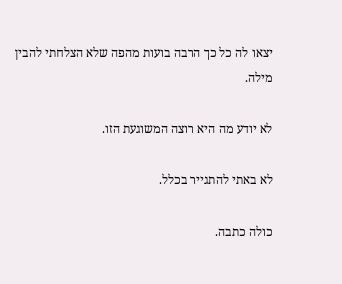יצאו לה כל כך הרבה בועות מהפה שלא הצלחתי להבין מילה.

לא יודע מה היא רוצה המשוגעת הזו.

לא באתי להתגייר בכלל.

כולה כתבה.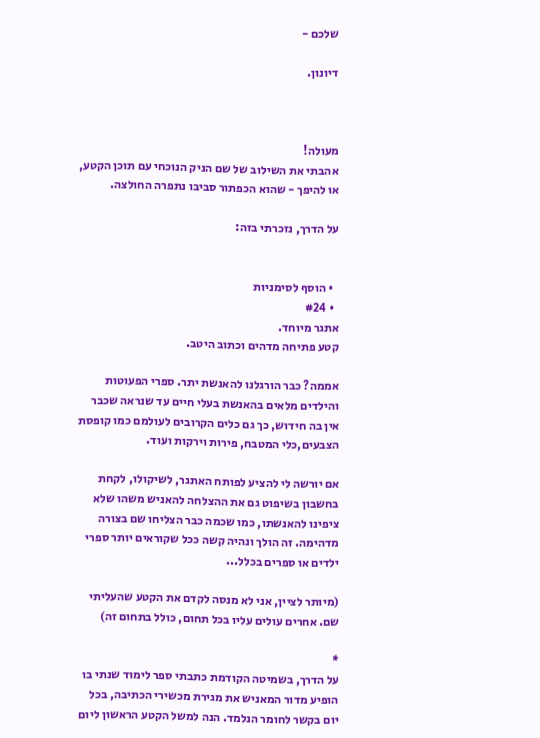שלכם -

דיונון.



מעולה!
אהבתי את השילוב של שם הניק הנוכחי עם תוכן הקטע,
או להיפך - שהוא הכפתור סביבו נתפרה החולצה.

על הדרך, נזכרתי בזה:


  • הוסף לסימניות
  • #24
אתגר מיוחד.
קטע פתיחה מדהים וכתוב היטב.

אממה? כבר הורגלנו להאנשת יתר. ספרי הפעוטות והילדים מלאים בהאנשת בעלי חיים עד שנראה שכבר אין בה חידוש, כך גם כלים הקרובים לעולמם כמו קופסת הצבעים,כלי המטבח, פירות וירקות ועוד.

אם יורשה לי להציע לפותח האתגר, לשיקולו, לקחת בחשבון בשיפוט גם את ההצלחה להאניש משהו שלא ציפינו להאנשתו, כמו שכמה כבר הצליחו שם בצורה מדהימה. זה הולך ונהיה קשה ככל שקוראים יותר ספרי ילדים או ספרים בכלל...

(מיותר לציין, אני לא מנסה לקדם את הקטע שהעליתי שם. אחרים עולים עליו בכל תחום, כולל בתחום זה)

*
על הדרך, בשמיטה הקודמת כתבתי ספר לימוד שנתי בו הופיע מדור המאניש את מגירת מכשירי הכתיבה, בכל יום בקשר לחומר הנלמד. הנה למשל הקטע הראשון ליום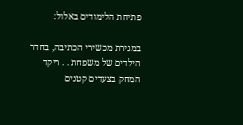פתיחת הלימודים באלול:

במגירת מכשירי הכתיבה, בחדר הילדים של משפחת . . ריקד המחק בצעדים קטנים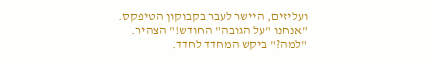ועליזים, היישר לעבר בקבוקון הטיפקס.
"אנחנו "על הגובה" החודש!" הצהיר.
"למה?" ביקש המחדד לחדד.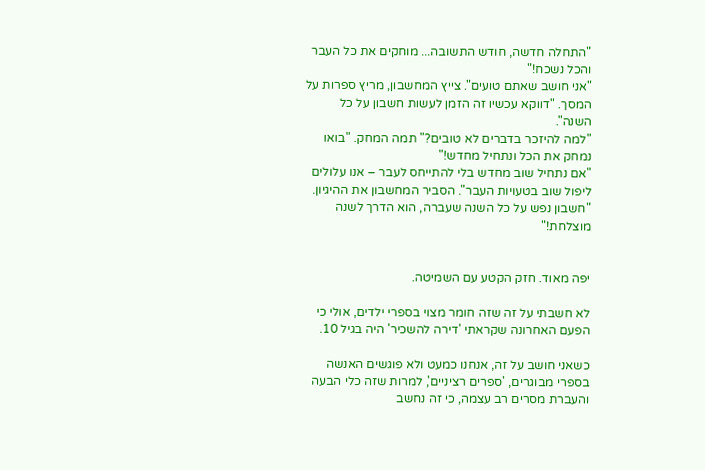"התחלה חדשה, חודש התשובה... מוחקים את כל העבר והכל נשכח!"
"אני חושב שאתם טועים". צייץ המחשבון, מריץ ספרות על המסך. "דווקא עכשיו זה הזמן לעשות חשבון על כל השנה".
"למה להיזכר בדברים לא טובים?" תמה המחק. "בואו נמחק את הכל ונתחיל מחדש!"
"אם נתחיל שוב מחדש בלי להתייחס לעבר – אנו עלולים ליפול שוב בטעויות העבר". הסביר המחשבון את ההיגיון. "חשבון נפש על כל השנה שעברה, הוא הדרך לשנה מוצלחת!"


יפה מאוד. חזק הקטע עם השמיטה.

לא חשבתי על זה שזה חומר מצוי בספרי ילדים, אולי כי הפעם האחרונה שקראתי 'דירה להשכיר' היה בגיל 10.

כשאני חושב על זה, אנחנו כמעט ולא פוגשים האנשה בספרי מבוגרים, 'ספרים רציניים', למרות שזה כלי הבעה והעברת מסרים רב עצמה, כי זה נחשב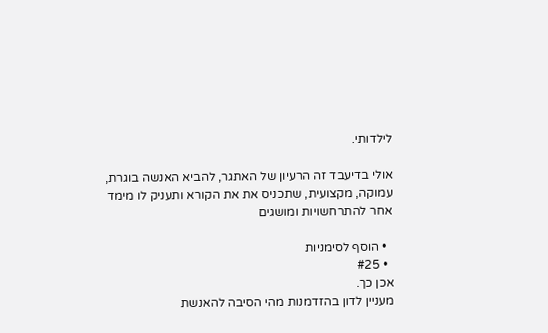לילדותי.

אולי בדיעבד זה הרעיון של האתגר, להביא האנשה בוגרת, עמוקה, מקצועית, שתכניס את את הקורא ותעניק לו מימד אחר להתרחשויות ומושגים

  • הוסף לסימניות
  • #25
אכן כך.
מעניין לדון בהזדמנות מהי הסיבה להאנשת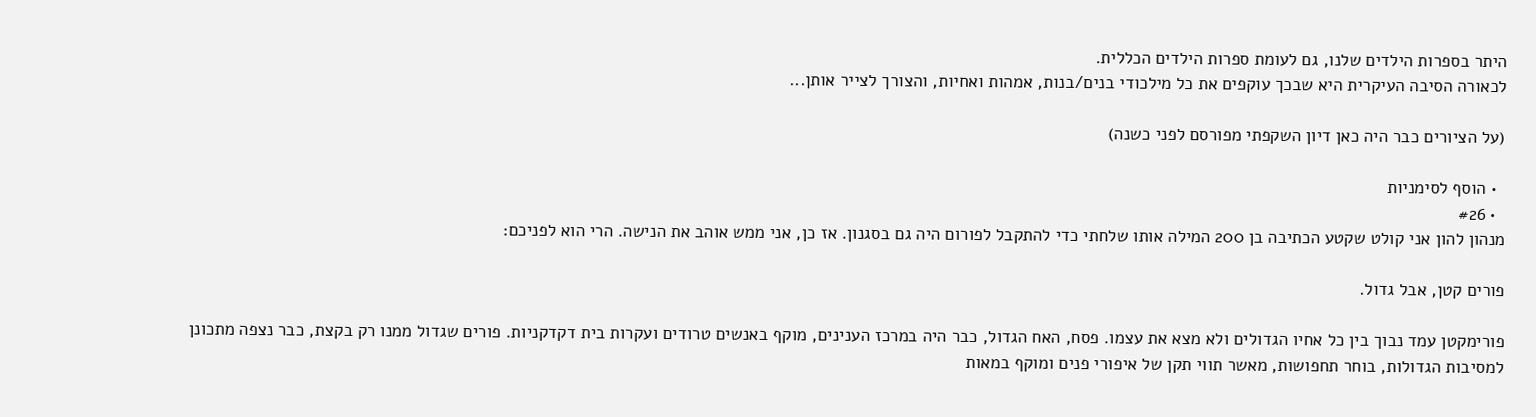היתר בספרות הילדים שלנו, גם לעומת ספרות הילדים הכללית.
לכאורה הסיבה העיקרית היא שבכך עוקפים את כל מילכודי בנים/בנות, אמהות ואחיות, והצורך לצייר אותן...

(על הציורים כבר היה כאן דיון השקפתי מפורסם לפני כשנה)

  • הוסף לסימניות
  • #26
מנהון להון אני קולט שקטע הכתיבה בן 200 המילה אותו שלחתי כדי להתקבל לפורום היה גם בסגנון. אז כן, אני ממש אוהב את הנישה. הרי הוא לפניכם:

פורים קטן, אבל גדול.

פורימקטן עמד נבוך בין כל אחיו הגדולים ולא מצא את עצמו. פסח, האח הגדול, כבר היה במרכז הענינים, מוקף באנשים טרודים ועקרות בית דקדקניות. פורים שגדול ממנו רק בקצת, כבר נצפה מתכונן למסיבות הגדולות, בוחר תחפושות, מאשר תווי תקן של איפורי פנים ומוקף במאות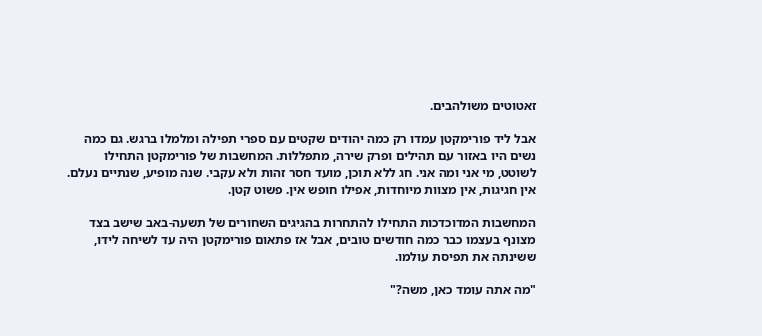זאטוטים משולהבים.

אבל ליד פורימקטן עמדו רק כמה יהודים שקטים עם ספרי תפילה ומלמלו ברגש. גם כמה נשים היו באזור עם תהילים ופרק שירה, מתפללות. המחשבות של פורימקטן התחילו לשוטט, מי אני ומה אני. חג ללא תוכן, מועד חסר זהות ולא עקבי. שנה מופיע, שנתיים נעלם. אין חגיגות, אין מצוות מיוחדות, אפילו חופש אין. פשוט קטן.

המחשבות המדוכדכות התחילו להתחרות בהגיגים השחורים של תשעה-באב שישב בצד מצונף בעצמו כבר כמה חודשים טובים, אבל אז פתאום פורימקטן היה עד לשיחה לידו, ששינתה את תפיסת עולמו.

"מה אתה עומד כאן, משה?"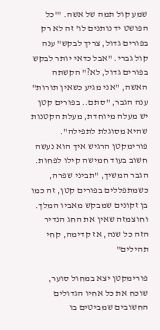שמע קול תמה של אשה. "'כל הפושט יד נותנים לו' זה לא רק בפורים גדול, צריך לבקש" ענה קול גברי. "אבל כדאי יותר לבקש בפורים גדול, לא?" הקשתה האשה, "אני מגיע כשאין תורות" ענה הגבר, "סתם.. בפורים קטן יש מעלה מיוחדת, מעלת הקטנות שהיא מסוגלת לתפילה". פורימקטן הרגיש איך הוא נעשה חשוב בעוד חמישה קילו לפחות. הגבר המשיך, "תביני שפרה, כשמתפללים בפורים קטן, זה כמו בן זקונים שמבקש מאביו המלך. וחוצמזה שאין את החג הנדיר הזה כל שנה, אז קדימה, קחי תהילים"

פורימקטן יצא במחול סוער, שוכח את כל אחיו הגדולים החשובים שמביטים בו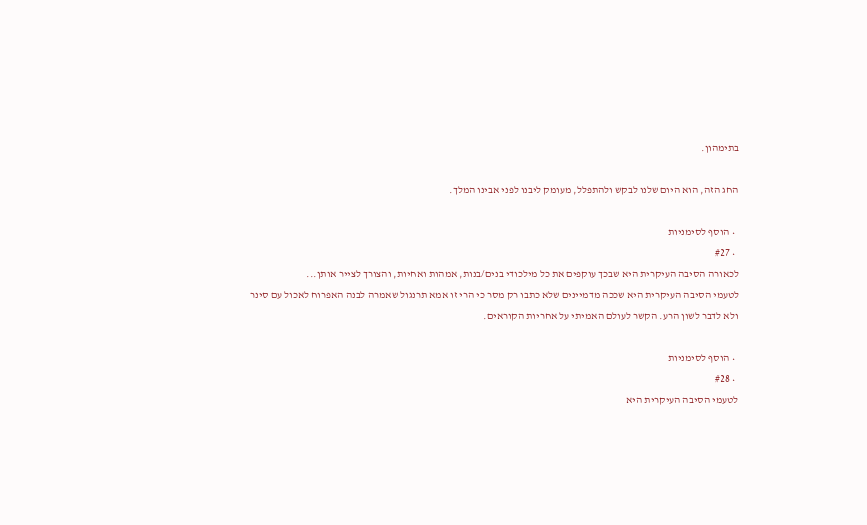בתימהון.

החג הזה, הוא היום שלנו לבקש ולהתפלל, מעומק ליבנו לפני אבינו המלך.

  • הוסף לסימניות
  • #27
לכאורה הסיבה העיקרית היא שבכך עוקפים את כל מילכודי בנים/בנות, אמהות ואחיות, והצורך לצייר אותן...
לטעמי הסיבה העיקרית היא שככה מדמיינים שלא כתבו רק מסר כי הרי זו אמא תרנגול שאמרה לבנה האפרוח לאכול עם סינר ולא לדבר לשון הרע. הקשר לעולם האמיתי על אחריות הקוראים.

  • הוסף לסימניות
  • #28
לטעמי הסיבה העיקרית היא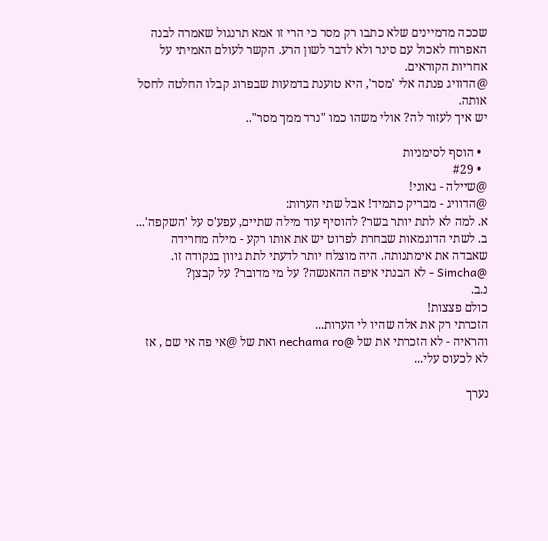שככה מדמיינים שלא כתבו רק מסר כי הרי זו אמא תרנגול שאמרה לבנה האפרוח לאכול עם סינר ולא לדבר לשון הרע. הקשר לעולם האמיתי על אחריות הקוראים.
@הדוויג פנתה אלי 'מסר', היא טוענת בדמעות שבפרוג קבלו החלטה לחסל אותה.
יש איך לעזור לה? אולי משהו כמו "נרד ממך מסר"..

  • הוסף לסימניות
  • #29
@שיילה - גאוני!
@הדוויג - מבריק כתמיד! אבל שתי הערות:
א. למה לא לתת יותר בשר? להוסיף עוד מילה שתיים, עפע'ס על 'השקפה'...
ב. לשתי הדוגמאות שבחרת לפרוט יש את אותו רקע - מילה מחרידה שאבדה את אימתנותה. היה מוצלח יותר לדעתי לתת גיוון בנקודה זו.
@Simcha - לא הבנתי איפה ההאנשה? על מי מדובר? על קבצן?
נ.ב.
כולם פצצות!
הזכרתי רק את אלה שהיו לי הערות...
והראיה - לא הזכרתי את של @nechama ro ואת של @אי פה אי שם , אז לא לכעוס עלי...

נערך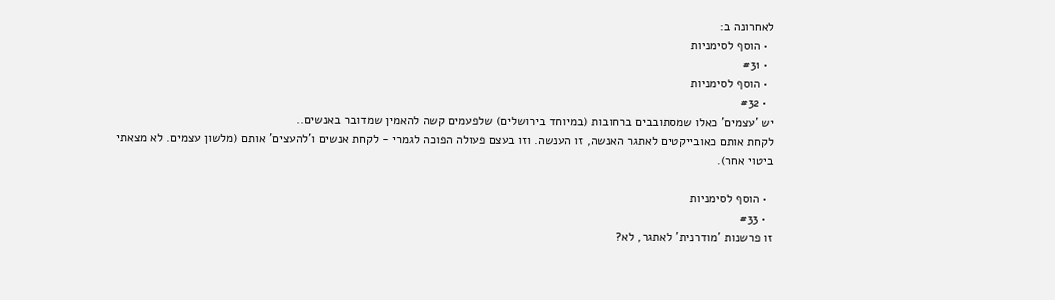לאחרונה ב:
  • הוסף לסימניות
  • #31
  • הוסף לסימניות
  • #32
יש 'עצמים' כאלו שמסתובבים ברחובות (במיוחד בירושלים) שלפעמים קשה להאמין שמדובר באנשים..
לקחת אותם כאובייקטים לאתגר האנשה, זו הענשה. וזו בעצם פעולה הפוכה לגמרי - לקחת אנשים ו'להעצים' אותם (מלשון עצמים. לא מצאתי ביטוי אחר).

  • הוסף לסימניות
  • #33
זו פרשנות 'מודרנית' לאתגר, לא?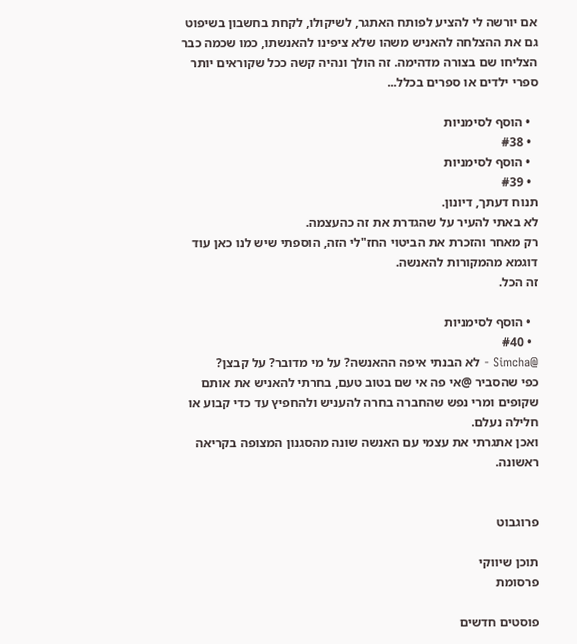אם יורשה לי להציע לפותח האתגר, לשיקולו, לקחת בחשבון בשיפוט גם את ההצלחה להאניש משהו שלא ציפינו להאנשתו, כמו שכמה כבר הצליחו שם בצורה מדהימה. זה הולך ונהיה קשה ככל שקוראים יותר ספרי ילדים או ספרים בכלל...

  • הוסף לסימניות
  • #38
  • הוסף לסימניות
  • #39
תנוח דעתך, דיונון.
לא באתי להעיר על שהגדרת את זה כהעצמה.
רק מאחר והזכרת את הביטוי החז"לי הזה, הוספתי שיש לנו כאן עוד דוגמא מהמקורות להאנשה.
זה הכל.

  • הוסף לסימניות
  • #40
@Simcha - לא הבנתי איפה ההאנשה? על מי מדובר? על קבצן?
כפי שהסביר @אי פה אי שם בטוב טעם, בחרתי להאניש את אותם שקופים ומרי נפש שהחברה בחרה להעניש ולהחפיץ עד כדי קבוע או חלילה נעלם.
ואכן אתגרתי את עצמי עם האנשה שונה מהסגנון המצופה בקריאה ראשונה.


פרוגבוט

תוכן שיווקי
פרסומת

פוסטים חדשים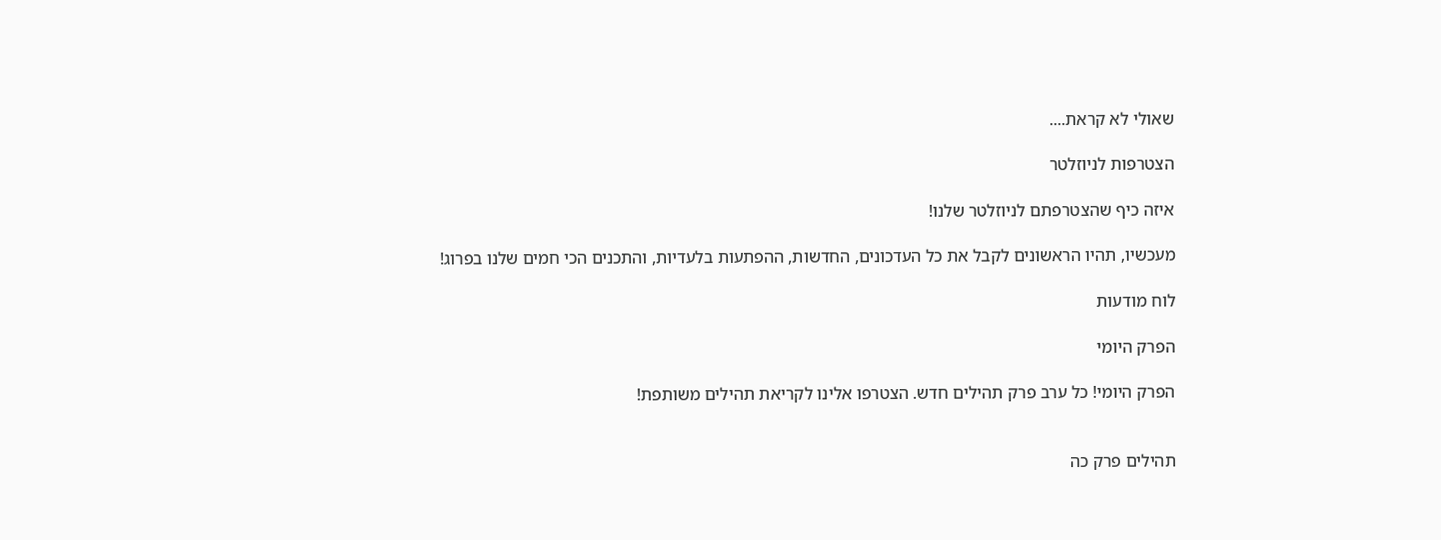שאולי לא קראת....

הצטרפות לניוזלטר

איזה כיף שהצטרפתם לניוזלטר שלנו!

מעכשיו, תהיו הראשונים לקבל את כל העדכונים, החדשות, ההפתעות בלעדיות, והתכנים הכי חמים שלנו בפרוג!

לוח מודעות

הפרק היומי

הפרק היומי! כל ערב פרק תהילים חדש. הצטרפו אלינו לקריאת תהילים משותפת!


תהילים פרק כה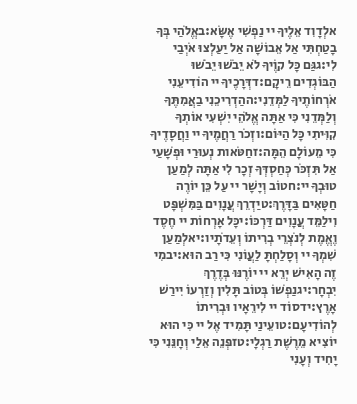אלְדָוִד אֵלֶיךָ יי נַפְשִׁי אֶשָּׂא:באֱלֹהַי בְּךָ בָטַחְתִּי אַל אֵבוֹשָׁה אַל יַעַלְצוּ אֹיְבַי לִי:גגַּם כָּל קוֶֹיךָ לֹא יֵבֹשׁוּ יֵבֹשׁוּ הַבּוֹגְדִים רֵיקָם:דדְּרָכֶיךָ יי הוֹדִיעֵנִי אֹרְחוֹתֶיךָ לַמְּדֵנִי:ההַדְרִיכֵנִי בַאֲמִתֶּךָ וְלַמְּדֵנִי כִּי אַתָּה אֱלֹהֵי יִשְׁעִי אוֹתְךָ קִוִּיתִי כָּל הַיּוֹם:וזְכֹר רַחֲמֶיךָ יי וַחֲסָדֶיךָ כִּי מֵעוֹלָם הֵמָּה:זחַטֹּאות נְעוּרַי וּפְשָׁעַי אַל תִּזְכֹּר כְּחַסְדְּךָ זְכָר לִי אַתָּה לְמַעַן טוּבְךָ יי:חטוֹב וְיָשָׁר יי עַל כֵּן יוֹרֶה חַטָּאִים בַּדָּרֶךְ:טיַדְרֵךְ עֲנָוִים בַּמִּשְׁפָּט וִילַמֵּד עֲנָוִים דַּרְכּוֹ:יכָּל אָרְחוֹת יי חֶסֶד וֶאֱמֶת לְנֹצְרֵי בְרִיתוֹ וְעֵדֹתָיו:יאלְמַעַן שִׁמְךָ יי וְסָלַחְתָּ לַעֲוֹנִי כִּי רַב הוּא:יבמִי זֶה הָאִישׁ יְרֵא יי יוֹרֶנּוּ בְּדֶרֶךְ יִבְחָר:יגנַפְשׁוֹ בְּטוֹב תָּלִין וְזַרְעוֹ יִירַשׁ אָרֶץ:ידסוֹד יי לִירֵאָיו וּבְרִיתוֹ לְהוֹדִיעָם:טועֵינַי תָּמִיד אֶל יי כִּי הוּא יוֹצִיא מֵרֶשֶׁת רַגְלָי:טזפְּנֵה אֵלַי וְחָנֵּנִי כִּי יָחִיד וְעָנִי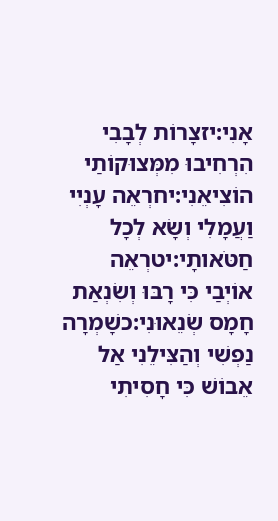אָנִי:יזצָרוֹת לְבָבִי הִרְחִיבוּ מִמְּצוּקוֹתַי הוֹצִיאֵנִי:יחרְאֵה עָנְיִי וַעֲמָלִי וְשָׂא לְכָל חַטֹּאותָי:יטרְאֵה אוֹיְבַי כִּי רָבּוּ וְשִׂנְאַת חָמָס שְׂנֵאוּנִי:כשָׁמְרָה נַפְשִׁי וְהַצִּילֵנִי אַל אֵבוֹשׁ כִּי חָסִיתִי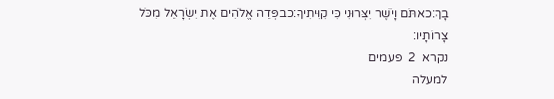בָךְ:כאתֹּם וָיֹשֶׁר יִצְּרוּנִי כִּי קִוִּיתִיךָ:כבפְּדֵה אֱלֹהִים אֶת יִשְׂרָאֵל מִכֹּל צָרוֹתָיו:
נקרא  2  פעמים
למעלה